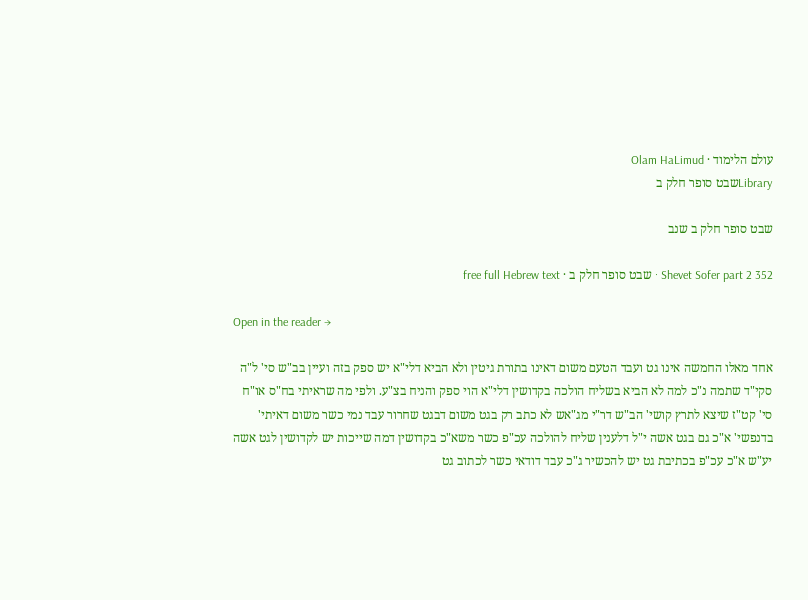עולם הלימוד · Olam HaLimud
Libraryשבט סופר חלק ב

שבט סופר חלק ב שנב

Shevet Sofer part 2 352 · שבט סופר חלק ב · free full Hebrew text

Open in the reader →

אחד מאלו החמשה אינו גט ועבד הטעם משום דאינו בתורת גיטין ולא הביא דלי"א יש ספק בזה ועיין בב"ש סי' ל"ה סקי"ד שתמה נ"כ למה לא הביא בשליח הולכה בקדושין דלי"א הוי ספק והניח בצ"ע. ולפי מה שראיתי בח"ס או"ח סי' קט"ז שיצא לתרץ קושי' הב"ש דר"י מג"אש לא כתב רק בגט משום דבגט שחרור עבד נמי כשר משום דאיתי' בדנפשי' א"כ גם בגט אשה י"ל דלענין שליח להולכה עכ"פ כשר משא"כ בקדושין דמה שייכות יש לקדושין לגט אשה יע"ש א"כ עכ"פ בכתיבת גט יש להכשיר ג"כ עבד דודאי כשר לכתוב גט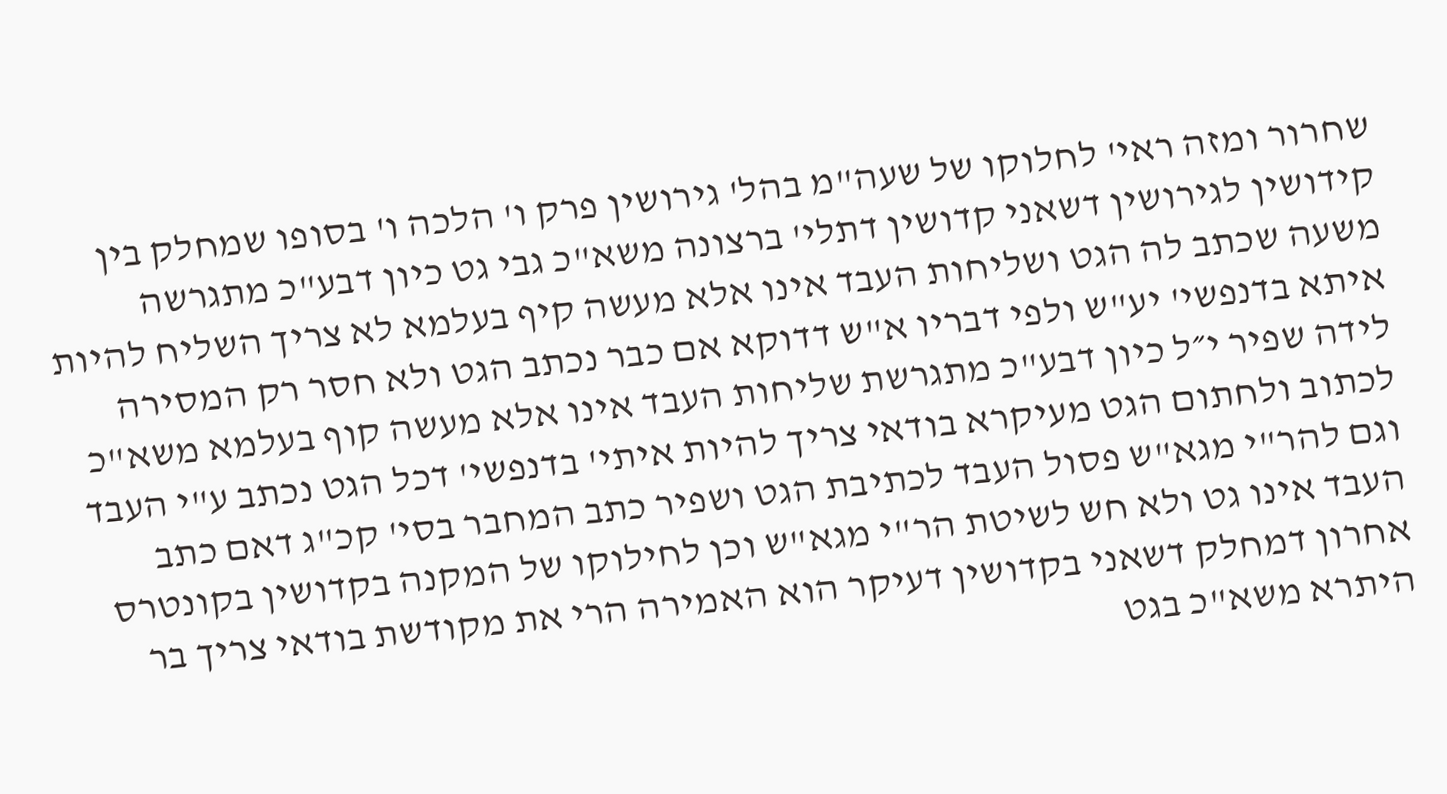שחרור ומזה ראי' לחלוקו של שעה"מ בהל' גירושין פרק ו' הלכה ו' בסופו שמחלק בין קידושין לגירושין דשאני קדושין דתלי' ברצונה משא"כ גבי גט כיון דבע"כ מתגרשה משעה שכתב לה הגט ושליחות העבד אינו אלא מעשה קיף בעלמא לא צריך השליח להיות איתא בדנפשי' יע"ש ולפי דבריו א"ש דדוקא אם כבר נכתב הגט ולא חסר רק המסירה לידה שפיר י״ל כיון דבע"כ מתגרשת שליחות העבד אינו אלא מעשה קוף בעלמא משא"כ לכתוב ולחתום הגט מעיקרא בודאי צריך להיות איתי' בדנפשי' דכל הגט נכתב ע"י העבד וגם להר"י מגא"ש פסול העבד לכתיבת הגט ושפיר כתב המחבר בסי' קכ"ג דאם כתב העבד אינו גט ולא חש לשיטת הר"י מגא"ש וכן לחילוקו של המקנה בקדושין בקונטרס אחרון דמחלק דשאני בקדושין דעיקר הוא האמירה הרי את מקודשת בודאי צריך בר היתרא משא"כ בגט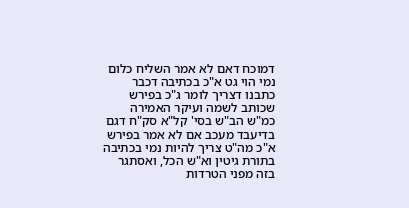דמוכח דאם לא אמר השליח כלום נמי הוי גט א"כ בכתיבה דכבר כתבנו דצריך לומר ג"כ בפירש שכותב לשמה ועיקר האמירה כמ"ש הב"ש בסי' קל"א סק"ח דגם בדיעבד מעכב אם לא אמר בפירש א"כ מה"ט צריך להיות נמי בכתיבה בתורת גיטין וא"ש הכל, ואסתגר בזה מפני הטרדות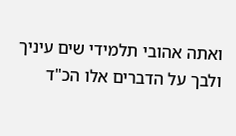ואתה אהובי תלמידי שים עיניך ולבך על הדברים אלו הכ"ד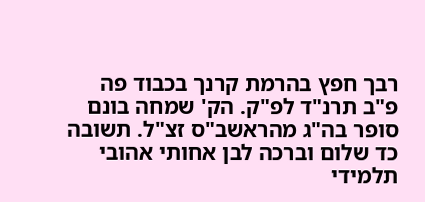רבך חפץ בהרמת קרנך בכבוד פה פ"ב תרנ"ד לפ"ק. הק' שמחה בונם סופר בה"ג מהראשב"ס זצ"ל. תשובה כד שלום וברכה לבן אחותי אהובי תלמידי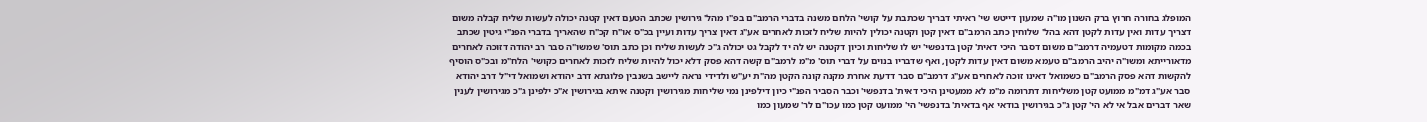המופלג בחורה חרוץ ברק השנון מו"ה שמעון דייטש שי' ראיתי דבריך שכתבת על קושי' הלחם משנה בדברי הרמב"ם בפ"ו מהל' גירושין שכתב הטעם דאין קטנה יכולה לעשות שליח קבלה משום דצריך עדות ואין עדות לקטן דהא בהל' שלוחין כתב הרמב"ם דאין קטן וקטנה יכולין להיות שליח לזכות לאחרים אע"ג דאין צריך עדות ועיין בכ"ס או"ח קכ"ח שהאריך בדברי הפנ"י גיטין שכתב בכמה מקומות דטעמיה דרמב"ם משום דסבר היכי דאית' קטן בדנפשי' יש לו שליחות וכיון דקטנה יש לה יד לקבל גט יכולה ג"כ לעשות שליח וכן כתב תוס' שמשו"ה סבר רב יהודה דזוכה לאחרים מדאורייתא ומשו"ה יהיב הרמב"ם טעמא משום דאין עדות לקטן, ואף שדבריו בנוים על דברי תוס' מ"מ לרמב"ם קשה דהא פסק דלא יכול להיות שליח לזכות לאחרים כקושי' הלח"מ ובכ"ס הוסיף להקשות דהא פסק הרמב"ם כשמואל דאינו זוכה לאחרים אע"ג דרמב"ם סבר דדעת אחרת מקנה קונה הקטן מה"ת יע"ש ולדידי נראה ליישב בשנבין פלוגתא דרב יהודא ושמואל די"ל דרב יהודא סבר אע"ג דמ"מ ממועט קטן משליחות דתרומה מ"מ לא ממעטינן היכי דאית' בדנפשי' וכבר הסביר הפנ"י כיון דילפינן נמי שליחות מגירושין וקטנה איתא בגירושין א"כ ילפינן ג"כ מגירושין לענין שאר דברים אבל אי לא הי' קטן ג"כ בגירושין בודאי אף בדאית' בדנפשי' הי' ממועט קטן כמו עכו"ם לר' שמעון כמו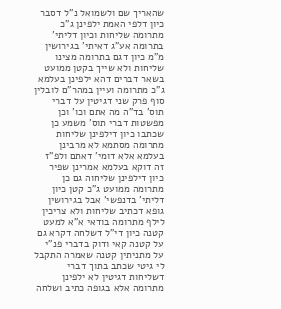שהאריך שם ולשמואל נ"ל דסבר כיון דלפי האמת ילפינן ג"כ מתרומה שליחות וכיון דליתי' בתרומה אע"ג דאיתי' בגירושין מ"מ כיון דגם בתרומה מצינו שליחות ולא שייך בקטן ממועט בשאר דברים דהא ילפינן בעלמא ג"כ מתרומה ועיין במהר"ם לובלין סוף פרק שני דגיטין על דברי תוס' בד"ה מה אתם וכו' וכן מפשטות דברי תוס' משמע כן שכתבו כיון דילפינן שליחות מתרומה מסתמא לא מרבינן בעלמא אלא דומי' דאתם ולפ"ז זה דוקא בעלמא אמרינן שפיר כיון דילפינן שליחוה גם כן מתרומה ממועט ג"כ קטן כיון דליתי' בדנפשי' אבל בגירושין גופא דכתיב שליחות ולא צריכין לילף מתרומה בודאי א"א למעט קטנה כיון די"ל דשלחה דקרא גם על קטנה קאי ודוק בדברי פנ"י על מתניתין קטנה שאמרה התקבל לי גיטי שכתב בתוך דברי דשליחות דגיטין לא ילפינן מתרומה אלא בגופה כתיב ושלחה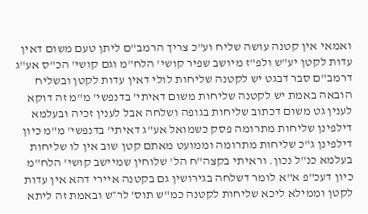ואמאי אין קטנה עושה שליח וע"כ צריך הרמב"ם ליתן טעם משום דאין עדות לקטן יע"ש ולפ"ז מיושב שפיר קושי' הלח"מ וגם קושי' הכ"ס אע"ג דרמב"ם סבר דבגט יש לקטנה שליחות לולי דאין עדות לקטן ובשליח הובאה באמת יש לקטנה שליחות משום דאיתי' בדנפשי' מ"מ זה דוקא לענין גט משום דכתוב שליחות בגופה ושלחה אבל לענין זכיה ובעלמא דילפינן שליחות מתרומה פסק כשמואל אע"ג דאיתי' בדנפשי' מ"מ כיון דילפינן ג"כ שליחות מתרומה וממועט מאתם קטן שוב אין לו שליחות בעלמא כנ"ל נכון. וראיתי בקצה"ח הל' שלוחין שמיישב קושי' הלח"מ כיון דעכ"פ א"א לומר דשלחה בגירושין גם בקטנה איירי דהא אין עדות לקטן וממילא ליכא שליחות לקטנה כמ"ש תוס' לר״ש ובאמת זה ליתא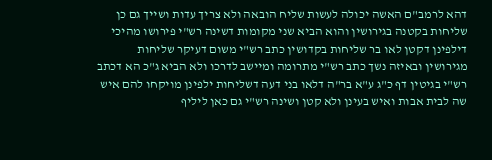דהא לרמב"ם האשה יכולה לעשות שליח הובאה ולא צריך עדות ושייך גם כן שליחות בקטנה בגירושין והוא הביא שני מקומות דשינה רש"י פירושו מהיכי דילפינן דקטן לאו בר שליחות בקדושין כתב רש"י משום דעיקר שליחות מגירושין ובאיזה נשך כתב רש"י מתרומה ומיישב לדרכו ולא הביא ג"כ הא דכתב רש"י בגיטין דף כ"ג ע"א בר"ה דלאו בני דעה דשליחות ילפינן מויקחו להם איש שה לבית אבות ואיש בעינן ולא קטן ושינה רש"י גם כאן ליליף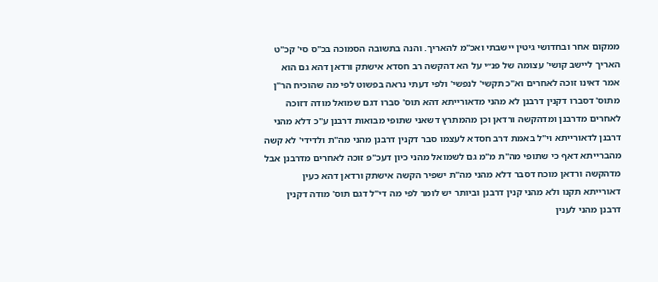ממקום אחר ובחדושי גיטין יישבתי ואכ"מ להאריך. והנה בתשובה הסמוכה בכ"ס סי' קכ"ט האריך ליישב קושי' עצומה של פנ״י על הא דהקשה רב חסדא אישתק ורדאן דהא גם הוא אמר דאינו זוכה לאחרים וא"כ תקשי' לנפשי' ולפי דעתי נראה בפשוט לפי מה שהוכיח הר"ן מתוס' דסברו דקנין דרבנן לא מהני מדאורייתא דהא תוס' סברו דגם שמואל מודה דזוכה לאחרים מדרבנן ומדהקשה ורדאן וכן מהמתרץ דשאני שתופי מבואות דרבנן ע"כ דלא מהני דרבנן לדאורייתא וי"ל באמת דרב חסדא לעצמו סבר דקנין דרבנן מהני מה"ת ולדידי' לא קשה מהברייתא דאף כי שתופי מה"ת מ"מ גם לשמואל מהני כיון דעכ"פ זוכה לאחרים מדרבנן אבל מדהקשה ורדאן מוכח דסבר דלא מהני מה"ת ישפיר הקשה אישתק ורדאן דהא כעין דאורייתא תקנו ולא מהני קנין דרבנן וביותר יש לומר לפי מה די"ל דגם תוס' מודה דקנין דרבנן מהני לענין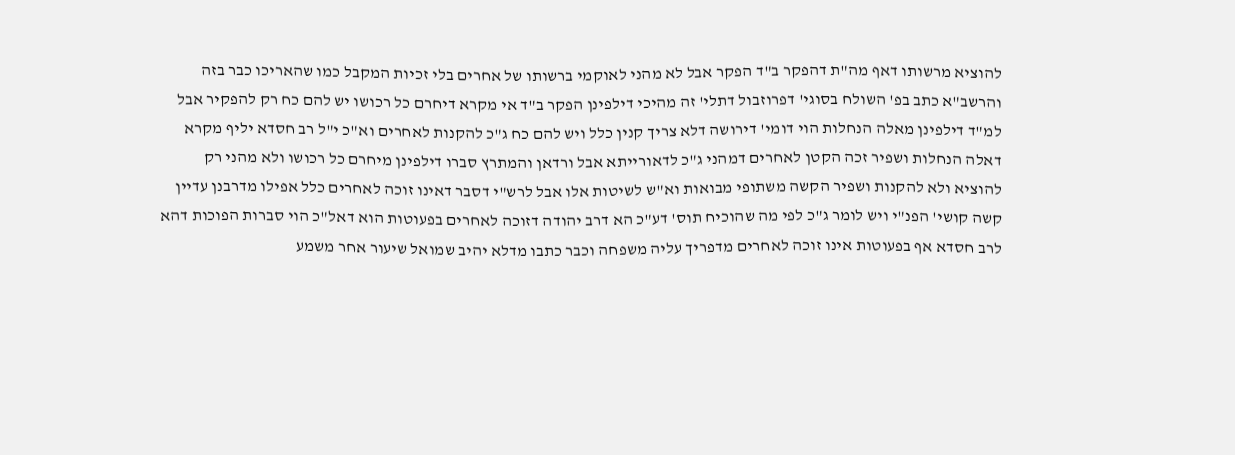להוציא מרשותו דאף מה"ת דהפקר ב"ד הפקר אבל לא מהני לאוקמי ברשותו של אחרים בלי זכיות המקבל כמו שהאריכו כבר בזה והרשב"א כתב בפ' השולח בסוגי' דפרוזבול דתלי' זה מהיכי דילפינן הפקר ב"ד אי מקרא דיחרם כל רכושו יש להם כח רק להפקיר אבל למ"ד דילפינן מאלה הנחלות הוי דומי' דירושה דלא צריך קנין כלל ויש להם כח ג"כ להקנות לאחרים וא"כ י"ל רב חסדא יליף מקרא דאלה הנחלות ושפיר זכה הקטן לאחרים דמהני ג"כ לדאורייתא אבל ורדאן והמתרץ סברו דילפינן מיחרם כל רכושו ולא מהני רק להוציא ולא להקנות ושפיר הקשה משתופי מבואות וא"ש לשיטות אלו אבל לרש"י דסבר דאינו זוכה לאחרים כלל אפילו מדרבנן עדיין קשה קושי' הפנ"י ויש לומר ג"כ לפי מה שהוכיח תוס' דע"כ הא דרב יהודה דזוכה לאחרים בפעוטות הוא דאל"כ הוי סברות הפוכות דהא לרב חסדא אף בפעוטות אינו זוכה לאחרים מדפריך עליה משפחה וכבר כתבו מדלא יהיב שמואל שיעור אחר משמע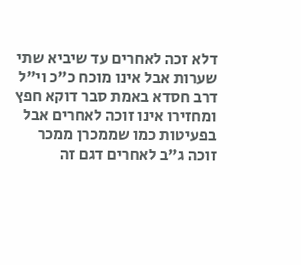דלא זכה לאחרים עד שיביא שתי שערות אבל אינו מוכח כ"כ וי"ל דרב חסדא באמת סבר דוקא חפץ ומחזירו אינו זוכה לאחרים אבל בפעיטות כמו שממכרן ממכר זוכה ג"ב לאחרים דגם זה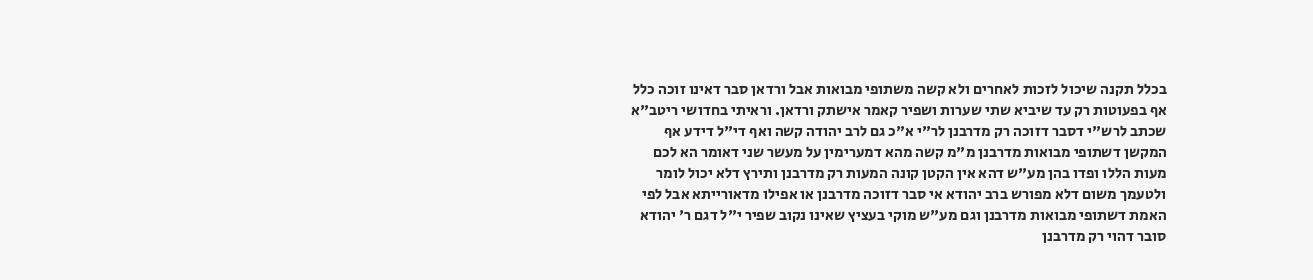בכלל תקנה שיכול לזכות לאחרים ולא קשה משתופי מבואות אבל ורדאן סבר דאינו זוכה כלל אף בפעוטות רק עד שיביא שתי שערות ושפיר קאמר אישתק ורדאן. וראיתי בחדושי ריטב"א שכתב לרש"י דסבר דזוכה רק מדרבנן לר"י א"כ גם לרב יהודה קשה ואף די"ל דידע אף המקשן דשתופי מבואות מדרבנן מ"מ קשה מהא דמערימין על מעשר שני דאומר הא לכם מעות הללו ופדו בהן מע"ש דהא אין הקטן קונה המעות רק מדרבנן ותירץ דלא יכול לומר ולטעמך משום דלא מפורש ברב יהודא אי סבר דזוכה מדרבנן או אפילו מדאורייתא אבל לפי האמת דשתופי מבואות מדרבנן וגם מע"ש מוקי בעציץ שאינו נקוב שפיר י"ל דגם ר' יהודא סובר דהוי רק מדרבנן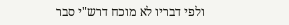ולפי דבריו לא מוכח דרש"י סבר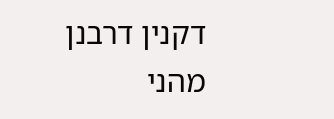דקנין דרבנן מהני